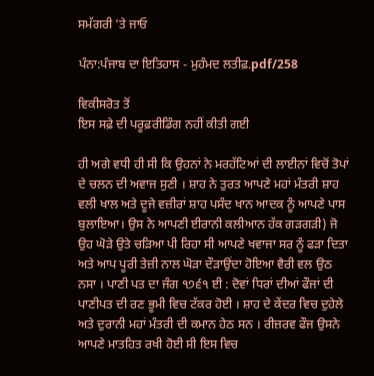ਸਮੱਗਰੀ 'ਤੇ ਜਾਓ

ਪੰਨਾ:ਪੰਜਾਬ ਦਾ ਇਤਿਹਾਸ - ਮੁਹੰਮਦ ਲਤੀਫ਼.pdf/258

ਵਿਕੀਸਰੋਤ ਤੋਂ
ਇਸ ਸਫ਼ੇ ਦੀ ਪਰੂਫ਼ਰੀਡਿੰਗ ਨਹੀਂ ਕੀਤੀ ਗਈ

ਹੀ ਅਗੇ ਵਧੀ ਹੀ ਸੀ ਕਿ ਉਹਨਾਂ ਨੇ ਮਰਹੱਟਿਆਂ ਦੀ ਲਾਈਨਾਂ ਵਿਚੋਂ ਤੋਪਾਂ ਦੇ ਚਲਨ ਦੀ ਅਵਾਜ ਸੁਣੀ । ਸ਼ਾਹ ਨੇ ਤੁਰਤ ਆਪਣੇ ਮਹਾਂ ਮੰਤਰੀ ਸ਼ਾਹ ਵਲੀ ਖਾਲ ਅਤੇ ਦੂਜੇ ਵਜ਼ੀਰਾਂ ਸ਼ਾਹ ਪਸੰਦ ਖਾਨ ਆਦਕ ਨੂੰ ਆਪਣੇ ਪਾਸ ਬੁਲਾਇਆ। ਉਸ ਨੇ ਆਪਣੀ ਈਰਾਨੀ ਕਲੀਆਨ ਹੱਕ ਗੜਗੜੀ) ਜੋ ਉਹ ਘੋੜੇ ਉਤੇ ਚੜਿਆ ਪੀ ਰਿਹਾ ਸੀ ਆਪਣੇ ਖਵਾਜਾ ਸਰ ਨੂੰ ਫੜਾ ਦਿਤਾ ਅਤੇ ਆਪ ਪੂਰੀ ਤੇਜ਼ੀ ਨਾਲ ਘੋੜਾ ਦੌੜਾਉਂਦਾ ਹੋਇਆ ਵੈਰੀ ਵਲ ਉਠ ਨਸਾ । ਪਾਣੀ ਪਤ ਦਾ ਜੰਗ ੧੭੬੧ ਈ : ਦੋਵਾਂ ਧਿਰਾਂ ਦੀਆਂ ਫੌਜਾਂ ਦੀ ਪਾਣੀਪਤ ਦੀ ਰਣ ਭੂਮੀ ਵਿਚ ਟੱਕਰ ਹੋਈ । ਸ਼ਾਹ ਦੇ ਕੇਂਦਰ ਵਿਚ ਦੁਹੇਲੇ ਅਤੇ ਦੁਰਾਨੀ ਮਹਾਂ ਮੰਤਰੀ ਦੀ ਕਮਾਨ ਹੇਠ ਸਨ । ਰੀਜ਼ਰਵ ਫੌਜ ਉਸਨੇ ਆਪਣੇ ਮਾਤਹਿਤ ਰਖੀ ਹੋਈ ਸੀ ਇਸ ਵਿਚ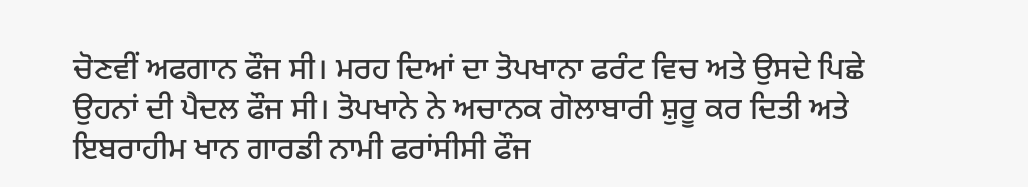ਚੋਣਵੀਂ ਅਫਗਾਨ ਫੌਜ ਸੀ। ਮਰਹ ਦਿਆਂ ਦਾ ਤੋਪਖਾਨਾ ਫਰੰਟ ਵਿਚ ਅਤੇ ਉਸਦੇ ਪਿਛੇ ਉਹਨਾਂ ਦੀ ਪੈਦਲ ਫੌਜ ਸੀ। ਤੋਪਖਾਨੇ ਨੇ ਅਚਾਨਕ ਗੋਲਾਬਾਰੀ ਸ਼ੁਰੂ ਕਰ ਦਿਤੀ ਅਤੇ ਇਬਰਾਹੀਮ ਖਾਨ ਗਾਰਡੀ ਨਾਮੀ ਫਰਾਂਸੀਸੀ ਫੌਜ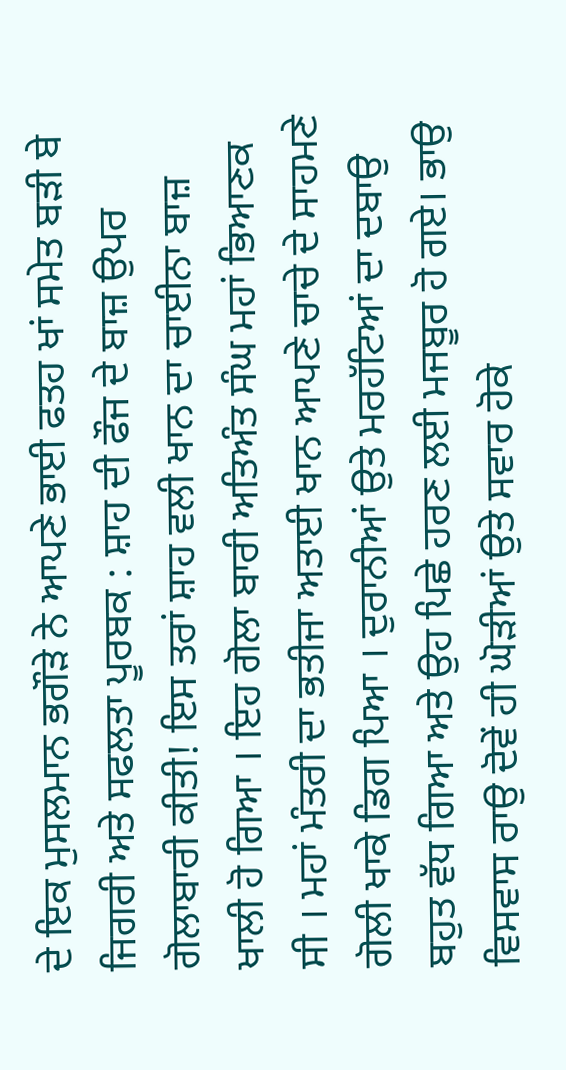ਦੇ ਇਕ ਮੁਸਲਮਾਨ ਭਗੌੜੇ ਨੇ ਆਪਣੇ ਭਾਈ ਫਤਹ ਖਾਂ ਸਮੇਤ ਬੜੀ ਬੇ ਜਿਗਰੀ ਅਤੇ ਸਫਲਤਾ ਪੂਰਬਕ : ਸ਼ਾਹ ਦੀ ਫੌਜ ਦੇ ਬਾਜ਼ ਉਪਰ ਗੋਲਾਬਾਰੀ ਕੀਤੀ! ਇਸ ਤਰਾਂ ਸ਼ਾਹ ਵਲੀ ਖਾਨ ਦਾ ਚਾਈਨਾ ਬਾਜ਼ ਖਾਲੀ ਹੋ ਗਿਆ । ਇਹ ਗੋਲਾ ਬਾਰੀ ਅਤਿਅੰਤ ਸੰਘ ਮਹਾਂ ਭਿਆਣਕ ਸੀ । ਮਹਾਂ ਮੰਤਰੀ ਦਾ ਭਤੀਜਾ ਅਤਾਈ ਖਾਨ ਆਪਣੇ ਚਾਚੇ ਦੇ ਸਾਹਮਣੇ ਗੋਲੀ ਖਾਕੇ ਡਿਗ ਪਿਆ । ਦੁਰਾਨੀਆਂ ਉਤੇ ਮਰਹੱਟਿਆਂ ਦਾ ਦਬਾਉ ਬਹੁਤ ਵੱਧ ਗਿਆ ਅਤੇ ਉਹ ਪਿਛੇ ਹਰਣ ਲਈ ਮਜਬੂਰ ਹੋ ਗਏ। ਭਾਉ ਵਿਸਵਾਸ ਰਾਉ ਦੋਵੇਂ ਹੀ ਘੋੜੀਆਂ ਉਤੇ ਸਵਾਰ ਹੋਕੇ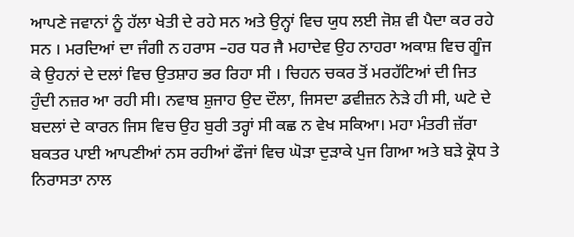ਆਪਣੇ ਜਵਾਨਾਂ ਨੂੰ ਹੱਲਾ ਖੇਤੀ ਦੇ ਰਹੇ ਸਨ ਅਤੇ ਉਨ੍ਹਾਂ ਵਿਚ ਯੁਧ ਲਈ ਜੋਸ਼ ਵੀ ਪੈਦਾ ਕਰ ਰਹੇ ਸਨ । ਮਰਦਿਆਂ ਦਾ ਜੰਗੀ ਨ ਹਰਾਸ –ਹਰ ਧਰ ਜੈ ਮਹਾਦੇਵ ਉਹ ਨਾਹਰਾ ਅਕਾਸ਼ ਵਿਚ ਗੂੰਜ ਕੇ ਉਹਨਾਂ ਦੇ ਦਲਾਂ ਵਿਚ ਉਤਸ਼ਾਹ ਭਰ ਰਿਹਾ ਸੀ । ਚਿਹਨ ਚਕਰ ਤੋਂ ਮਰਹੱਟਿਆਂ ਦੀ ਜਿਤ ਹੁੰਦੀ ਨਜ਼ਰ ਆ ਰਹੀ ਸੀ। ਨਵਾਬ ਸ਼ੁਜਾਹ ਉਦ ਦੌਲਾ, ਜਿਸਦਾ ਡਵੀਜ਼ਨ ਨੇੜੇ ਹੀ ਸੀ, ਘਟੇ ਦੇ ਬਦਲਾਂ ਦੇ ਕਾਰਨ ਜਿਸ ਵਿਚ ਉਹ ਬੁਰੀ ਤਰ੍ਹਾਂ ਸੀ ਕਛ ਨ ਵੇਖ ਸਕਿਆ। ਮਹਾ ਮੰਤਰੀ ਜ਼ੱਰਾ ਬਕਤਰ ਪਾਈ ਆਪਣੀਆਂ ਨਸ ਰਹੀਆਂ ਫੌਜਾਂ ਵਿਚ ਘੋੜਾ ਦੁੜਾਕੇ ਪੁਜ ਗਿਆ ਅਤੇ ਬੜੇ ਕ੍ਰੋਧ ਤੇ ਨਿਰਾਸਤਾ ਨਾਲ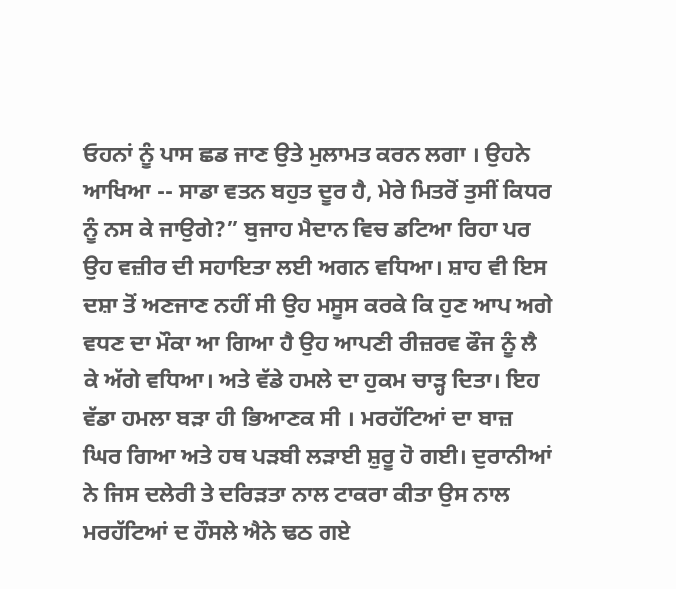ਓਹਨਾਂ ਨੂੰ ਪਾਸ ਛਡ ਜਾਣ ਉਤੇ ਮੁਲਾਮਤ ਕਰਨ ਲਗਾ । ਉਹਨੇ ਆਖਿਆ -- ਸਾਡਾ ਵਤਨ ਬਹੁਤ ਦੂਰ ਹੈ, ਮੇਰੇ ਮਿਤਰੋਂ ਤੁਸੀਂ ਕਿਧਰ ਨੂੰ ਨਸ ਕੇ ਜਾਉਗੇ?” ਬੁਜਾਹ ਮੈਦਾਨ ਵਿਚ ਡਟਿਆ ਰਿਹਾ ਪਰ ਉਹ ਵਜ਼ੀਰ ਦੀ ਸਹਾਇਤਾ ਲਈ ਅਗਨ ਵਧਿਆ। ਸ਼ਾਹ ਵੀ ਇਸ ਦਸ਼ਾ ਤੋਂ ਅਣਜਾਣ ਨਹੀਂ ਸੀ ਉਹ ਮਸੂਸ ਕਰਕੇ ਕਿ ਹੁਣ ਆਪ ਅਗੇ ਵਧਣ ਦਾ ਮੌਕਾ ਆ ਗਿਆ ਹੈ ਉਹ ਆਪਣੀ ਰੀਜ਼ਰਵ ਫੌਜ ਨੂੰ ਲੈ ਕੇ ਅੱਗੇ ਵਧਿਆ। ਅਤੇ ਵੱਡੇ ਹਮਲੇ ਦਾ ਹੁਕਮ ਚਾੜ੍ਹ ਦਿਤਾ। ਇਹ ਵੱਡਾ ਹਮਲਾ ਬੜਾ ਹੀ ਭਿਆਣਕ ਸੀ । ਮਰਹੱਟਿਆਂ ਦਾ ਬਾਜ਼ ਘਿਰ ਗਿਆ ਅਤੇ ਹਥ ਪੜਬੀ ਲੜਾਈ ਸ਼ੁਰੂ ਹੋ ਗਈ। ਦੁਰਾਨੀਆਂ ਨੇ ਜਿਸ ਦਲੇਰੀ ਤੇ ਦਰਿੜਤਾ ਨਾਲ ਟਾਕਰਾ ਕੀਤਾ ਉਸ ਨਾਲ ਮਰਹੱਟਿਆਂ ਦ ਹੌਸਲੇ ਐਨੇ ਢਠ ਗਏ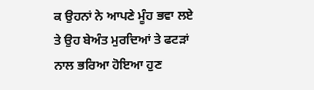ਕ ਉਹਨਾਂ ਨੇ ਆਪਣੇ ਮੂੰਹ ਭਵਾ ਲਏ ਤੇ ਉਹ ਬੇਅੰਤ ਮੁਰਦਿਆਂ ਤੇ ਫਟੜਾਂ ਨਾਲ ਭਰਿਆ ਹੋਇਆ ਹੁਣ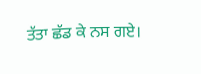ਤੱਤਾ ਛੱਡ ਕੇ ਨਸ ਗਏ।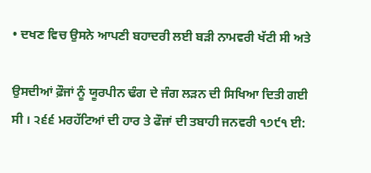• ਦਖਣ ਵਿਚ ਉਸਨੇ ਆਪਣੀ ਬਹਾਦਰੀ ਲਈ ਬੜੀ ਨਾਮਵਰੀ ਖੱਟੀ ਸੀ ਅਤੇ

ਉਸਦੀਆਂ ਫ਼ੌਜਾਂ ਨੂੰ ਯੂਰਪੀਨ ਢੰਗ ਦੇ ਜੰਗ ਲੜਨ ਦੀ ਸਿਖਿਆ ਦਿਤੀ ਗਈ ਸੀ । ੨੬੬ ਮਰਹੱਟਿਆਂ ਦੀ ਹਾਰ ਤੇ ਫੌਜਾਂ ਦੀ ਤਬਾਹੀ ਜਨਵਰੀ ੧੭੯੧ ਈ: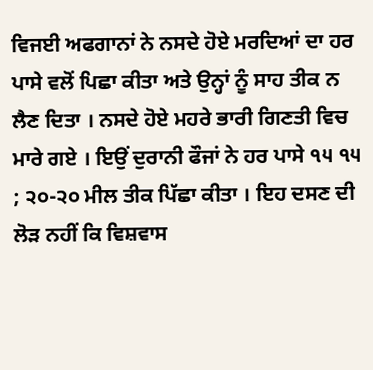ਵਿਜਈ ਅਫਗਾਨਾਂ ਨੇ ਨਸਦੇ ਹੋਏ ਮਰਦਿਆਂ ਦਾ ਹਰ ਪਾਸੇ ਵਲੋਂ ਪਿਛਾ ਕੀਤਾ ਅਤੇ ਉਨ੍ਹਾਂ ਨੂੰ ਸਾਹ ਤੀਕ ਨ ਲੈਣ ਦਿਤਾ । ਨਸਦੇ ਹੋਏ ਮਹਰੇ ਭਾਰੀ ਗਿਣਤੀ ਵਿਚ ਮਾਰੇ ਗਏ । ਇਉਂ ਦੁਰਾਨੀ ਫੌਜਾਂ ਨੇ ਹਰ ਪਾਸੇ ੧੫ ੧੫ ; ੨੦-੨੦ ਮੀਲ ਤੀਕ ਪਿੱਛਾ ਕੀਤਾ । ਇਹ ਦਸਣ ਦੀ ਲੋੜ ਨਹੀਂ ਕਿ ਵਿਸ਼ਵਾਸ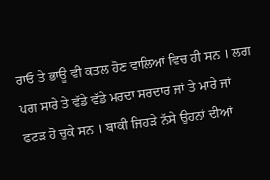ਰਾਓ ਤੇ ਭਾਊ ਵੀ ਕਤਲ ਹੋਣ ਵਾਲਿਆਂ ਵਿਚ ਹੀ ਸਨ । ਲਗ ਪਗ ਸਾਰੇ ਤੇ ਵੱਡੇ ਵੱਡੇ ਮਰਦਾ ਸਰਦਾਰ ਜਾਂ ਤੇ ਮਾਰੇ ਜਾਂ ਫਟੜ ਹੋ ਚੁਕੇ ਸਨ । ਬਾਕੀ ਜਿਹੜੇ ਨੱਸੇ ਉਹਨਾਂ ਦੀਆਂ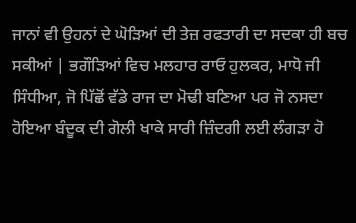ਜਾਨਾਂ ਵੀ ਉਹਨਾਂ ਦੇ ਘੋੜਿਆਂ ਦੀ ਤੇਜ਼ ਰਫਤਾਰੀ ਦਾ ਸਦਕਾ ਹੀ ਬਚ ਸਕੀਆਂ | ਭਗੌੜਿਆਂ ਵਿਚ ਮਲਹਾਰ ਰਾਓ ਹੁਲਕਰ, ਮਾਧੋ ਜੀ ਸਿੰਧੀਆ, ਜੋ ਪਿੱਛੋਂ ਵੱਡੇ ਰਾਜ ਦਾ ਮੋਢੀ ਬਣਿਆ ਪਰ ਜੋ ਨਸਦਾ ਹੋਇਆ ਬੰਦੂਕ ਦੀ ਗੋਲੀ ਖਾਕੇ ਸਾਰੀ ਜ਼ਿੰਦਗੀ ਲਈ ਲੰਗੜਾ ਹੋ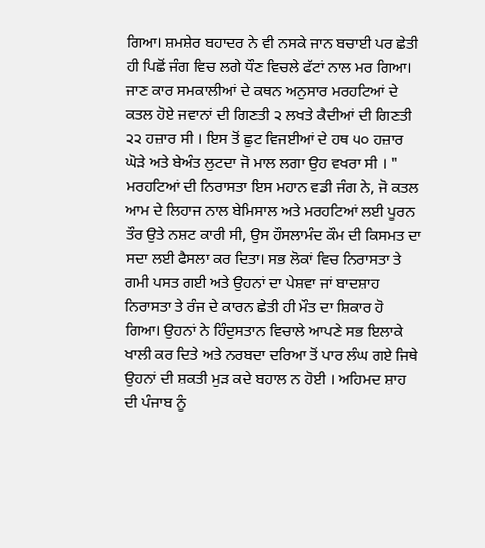ਗਿਆ। ਸ਼ਮਸ਼ੇਰ ਬਹਾਦਰ ਨੇ ਵੀ ਨਸਕੇ ਜਾਨ ਬਚਾਈ ਪਰ ਛੇਤੀ ਹੀ ਪਿਛੋਂ ਜੰਗ ਵਿਚ ਲਗੇ ਧੌਣ ਵਿਚਲੇ ਫੱਟਾਂ ਨਾਲ ਮਰ ਗਿਆ। ਜਾਣ ਕਾਰ ਸਮਕਾਲੀਆਂ ਦੇ ਕਥਨ ਅਨੁਸਾਰ ਮਰਹਟਿਆਂ ਦੇ ਕਤਲ ਹੋਏ ਜਵਾਨਾਂ ਦੀ ਗਿਣਤੀ ੨ ਲਖਤੇ ਕੈਦੀਆਂ ਦੀ ਗਿਣਤੀ ੨੨ ਹਜ਼ਾਰ ਸੀ । ਇਸ ਤੋਂ ਛੁਟ ਵਿਜਈਆਂ ਦੇ ਹਥ ੫੦ ਹਜ਼ਾਰ ਘੋੜੇ ਅਤੇ ਬੇਅੰਤ ਲੁਟਦਾ ਜੋ ਮਾਲ ਲਗਾ ਉਹ ਵਖਰਾ ਸੀ । " ਮਰਹਟਿਆਂ ਦੀ ਨਿਰਾਸਤਾ ਇਸ ਮਹਾਨ ਵਡੀ ਜੰਗ ਨੇ, ਜੋ ਕਤਲ ਆਮ ਦੇ ਲਿਹਾਜ ਨਾਲ ਬੇਮਿਸਾਲ ਅਤੇ ਮਰਹਟਿਆਂ ਲਈ ਪੂਰਨ ਤੌਰ ਉਤੇ ਨਸ਼ਟ ਕਾਰੀ ਸੀ, ਉਸ ਹੌਸਲਾਮੰਦ ਕੌਮ ਦੀ ਕਿਸਮਤ ਦਾ ਸਦਾ ਲਈ ਫੈਸਲਾ ਕਰ ਦਿਤਾ। ਸਭ ਲੋਕਾਂ ਵਿਚ ਨਿਰਾਸਤਾ ਤੇ ਗਮੀ ਪਸਤ ਗਈ ਅਤੇ ਉਹਨਾਂ ਦਾ ਪੇਸ਼ਵਾ ਜਾਂ ਬਾਦਸ਼ਾਹ ਨਿਰਾਸਤਾ ਤੇ ਰੰਜ ਦੇ ਕਾਰਨ ਛੇਤੀ ਹੀ ਮੌਤ ਦਾ ਸ਼ਿਕਾਰ ਹੋ ਗਿਆ। ਉਹਨਾਂ ਨੇ ਹਿੰਦੁਸਤਾਨ ਵਿਚਾਲੇ ਆਪਣੇ ਸਭ ਇਲਾਕੇ ਖਾਲੀ ਕਰ ਦਿਤੇ ਅਤੇ ਨਰਬਦਾ ਦਰਿਆ ਤੋਂ ਪਾਰ ਲੰਘ ਗਏ ਜਿਥੇ ਉਹਨਾਂ ਦੀ ਸ਼ਕਤੀ ਮੁੜ ਕਦੇ ਬਹਾਲ ਨ ਹੋਈ । ਅਹਿਮਦ ਸ਼ਾਹ ਦੀ ਪੰਜਾਬ ਨੂੰ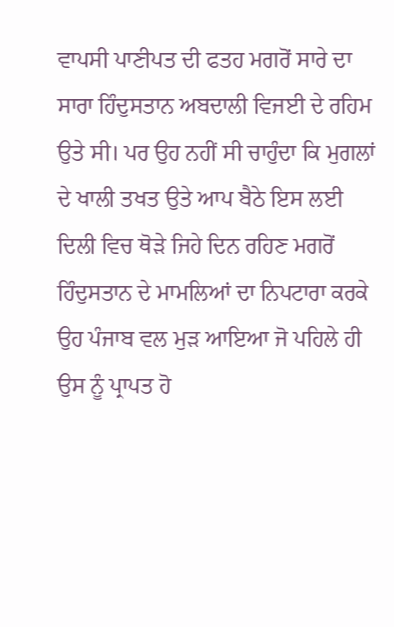ਵਾਪਸੀ ਪਾਣੀਪਤ ਦੀ ਫਤਹ ਮਗਰੋਂ ਸਾਰੇ ਦਾ ਸਾਰਾ ਹਿੰਦੁਸਤਾਨ ਅਬਦਾਲੀ ਵਿਜਈ ਦੇ ਰਹਿਮ ਉਤੇ ਸੀ। ਪਰ ਉਹ ਨਹੀਂ ਸੀ ਚਾਹੁੰਦਾ ਕਿ ਮੁਗਲਾਂ ਦੇ ਖਾਲੀ ਤਖਤ ਉਤੇ ਆਪ ਬੈਠੇ ਇਸ ਲਈ ਦਿਲੀ ਵਿਚ ਥੋੜੇ ਜਿਹੇ ਦਿਨ ਰਹਿਣ ਮਗਰੋਂ ਹਿੰਦੁਸਤਾਨ ਦੇ ਮਾਮਲਿਆਂ ਦਾ ਨਿਪਟਾਰਾ ਕਰਕੇ ਉਹ ਪੰਜਾਬ ਵਲ ਮੁੜ ਆਇਆ ਜੋ ਪਹਿਲੇ ਹੀ ਉਸ ਨੂੰ ਪ੍ਰਾਪਤ ਹੋ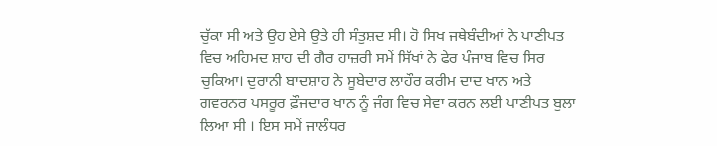ਚੁੱਕਾ ਸੀ ਅਤੇ ਉਹ ਏਸੇ ਉਤੇ ਹੀ ਸੰਤੁਸ਼ਦ ਸੀ। ਹੋ ਸਿਖ ਜਥੇਬੰਦੀਆਂ ਨੇ ਪਾਣੀਪਤ ਵਿਚ ਅਹਿਮਦ ਸ਼ਾਹ ਦੀ ਗੈਰ ਹਾਜ਼ਰੀ ਸਮੇਂ ਸਿੱਖਾਂ ਨੇ ਫੇਰ ਪੰਜਾਬ ਵਿਚ ਸਿਰ ਚੁਕਿਆ। ਦੁਰਾਨੀ ਬਾਦਸ਼ਾਹ ਨੇ ਸੂਬੇਦਾਰ ਲਾਹੌਰ ਕਰੀਮ ਦਾਦ ਖਾਨ ਅਤੇ ਗਵਰਨਰ ਪਸਰੂਰ ਫ਼ੌਜਦਾਰ ਖਾਨ ਨੂੰ ਜੰਗ ਵਿਚ ਸੇਵਾ ਕਰਨ ਲਈ ਪਾਣੀਪਤ ਬੁਲਾ ਲਿਆ ਸੀ । ਇਸ ਸਮੇਂ ਜਾਲੰਧਰ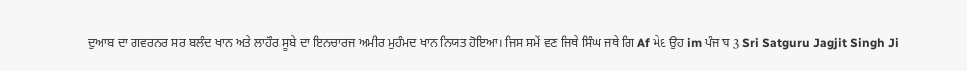ਦੁਆਬ ਦਾ ਗਵਰਨਰ ਸਰ ਬਲੰਦ ਖਾਨ ਅਤੇ ਲਾਹੌਰ ਸੂਬੇ ਦਾ ਇਨਚਾਰਜ ਅਮੀਰ ਮੁਹੰਮਦ ਖਾਨ ਨਿਯਤ ਹੋਇਆ। ਜਿਸ ਸਮੇਂ ਵਣ ਜਿਥੇ ਸਿੰਘ ਜਥੇ ਗਿ Af મેદ ਉਹ im ਪੰਜ घ 3 Sri Satguru Jagjit Singh Ji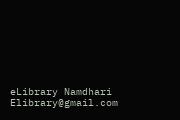eLibrary Namdhari Elibrary@gmail.com